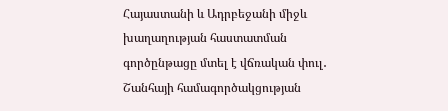Հայաստանի և Ադրբեջանի միջև խաղաղության հաստատման գործընթացը մտել է վճռական փուլ․ Շանհայի համագործակցության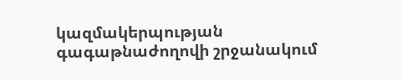կազմակերպության գագաթնաժողովի շրջանակում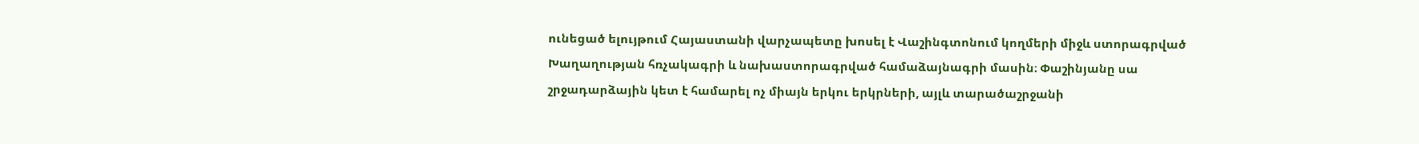ունեցած ելույթում Հայաստանի վարչապետը խոսել է Վաշինգտոնում կողմերի միջև ստորագրված Խաղաղության հռչակագրի և նախաստորագրված համաձայնագրի մասին։ Փաշինյանը սա շրջադարձային կետ է համարել ոչ միայն երկու երկրների, այլև տարածաշրջանի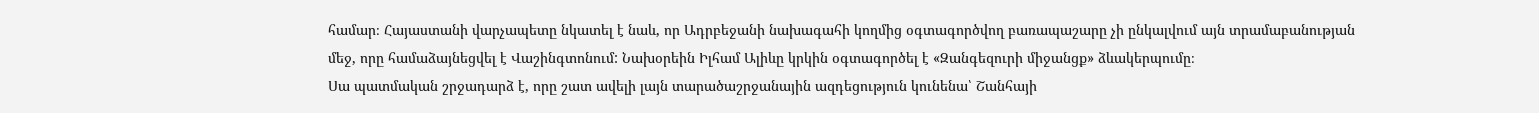համար։ Հայաստանի վարչապետը նկատել է նաև, որ Ադրբեջանի նախագահի կողմից օգտագործվող բառապաշարը չի ընկալվում այն տրամաբանության մեջ, որը համաձայնեցվել է Վաշինգտոնում: Նախօրեին Իլհամ Ալիևը կրկին օգտագործել է «Զանգեզուրի միջանցք» ձևակերպումը։
Սա պատմական շրջադարձ է, որը շատ ավելի լայն տարածաշրջանային ազդեցություն կունենա՝ Շանհայի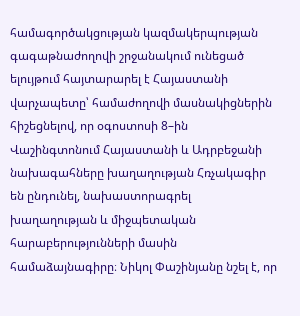համագործակցության կազմակերպության գագաթնաժողովի շրջանակում ունեցած ելույթում հայտարարել է Հայաստանի վարչապետը՝ համաժողովի մասնակիցներին հիշեցնելով, որ օգոստոսի 8–ին Վաշինգտոնում Հայաստանի և Ադրբեջանի նախագահները խաղաղության Հռչակագիր են ընդունել, նախաստորագրել խաղաղության և միջպետական հարաբերությունների մասին համաձայնագիրը։ Նիկոլ Փաշինյանը նշել է, որ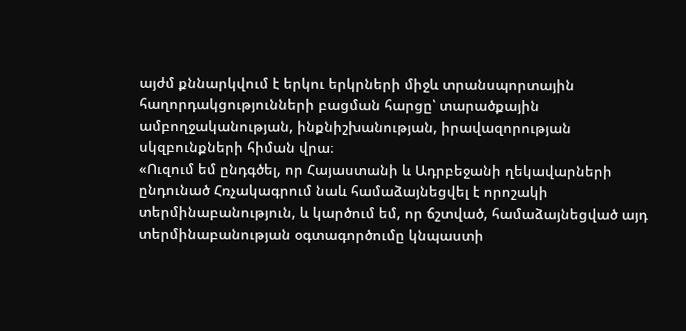այժմ քննարկվում է երկու երկրների միջև տրանսպորտային հաղորդակցությունների բացման հարցը՝ տարածքային ամբողջականության, ինքնիշխանության, իրավազորության սկզբունքների հիման վրա։
«Ուզում եմ ընդգծել, որ Հայաստանի և Ադրբեջանի ղեկավարների ընդունած Հռչակագրում նաև համաձայնեցվել է որոշակի տերմինաբանություն, և կարծում եմ, որ ճշտված, համաձայնեցված այդ տերմինաբանության օգտագործումը կնպաստի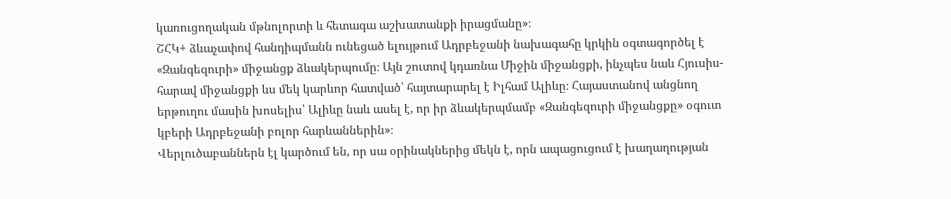կառուցողական մթնոլորտի և հետագա աշխատանքի իրացմանը»։
ՇՀԿ+ ձևաչափով հանդիպմանն ունեցած ելույթում Ադրբեջանի նախագահը կրկին օգտագործել է «Զանգեզուրի» միջանցք ձևակերպումը։ Այն շուտով կդառնա Միջին միջանցքի, ինչպես նաև Հյուսիս-հարավ միջանցքի ևս մեկ կարևոր հատված՝ հայտարարել է Իլհամ Ալիևը։ Հայաստանով անցնող երթուղու մասին խոսելիս՝ Ալիևը նաև ասել է, որ իր ձևակերպմամբ «Զանգեզուրի միջանցքը» օգուտ կբերի Ադրբեջանի բոլոր հարևաններին»։
Վերլուծաբաններն էլ կարծում են, որ սա օրինակներից մեկն է, որն ապացուցում է խաղաղության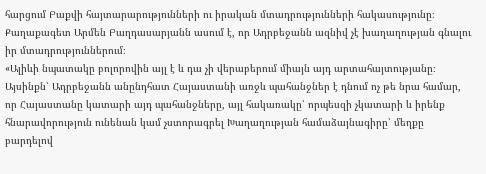հարցում Բաքվի հայտարարությունների ու իրական մտադրությունների հակասությունը։
Քաղաքագետ Արմեն Բաղդասարյանն ասում է, որ Ադրբեջանն ազնիվ չէ խաղաղության գնալու իր մտադրություններում։
«Ալիևի նպատակը բոլորովին այլ է և դա չի վերաբերում միայն այդ արտահայտությանը։ Այսինքն՝ Ադրբեջանն անընդհատ Հայաստանի առջև պահանջներ է դնում ոչ թե նրա համար, որ Հայաստանը կատարի այդ պահանջները, այլ հակառակը՝ որպեսզի չկատարի և իրենք հնարավորություն ունենան կամ չստորագրել Խաղաղության համաձայնագիրը՝ մեղքը բարդելով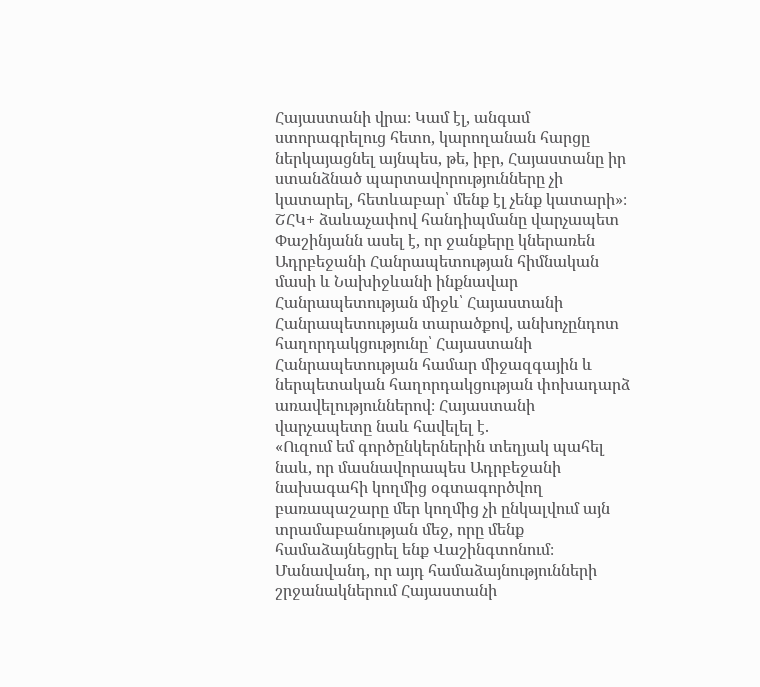Հայաստանի վրա։ Կամ էլ, անգամ ստորագրելուց հետո, կարողանան հարցը ներկայացնել այնպես, թե, իբր, Հայաստանը իր ստանձնած պարտավորությունները չի կատարել, հետևաբար՝ մենք էլ չենք կատարի»։
ՇՀԿ+ ձաևաչափով հանդիպմանը վարչապետ Փաշինյանն ասել է, որ ջանքերը կներառեն Ադրբեջանի Հանրապետության հիմնական մասի և Նախիջևանի ինքնավար Հանրապետության միջև՝ Հայաստանի Հանրապետության տարածքով, անխոչընդոտ հաղորդակցությունը՝ Հայաստանի Հանրապետության համար միջազգային և ներպետական հաղորդակցության փոխադարձ առավելություններով։ Հայաստանի վարչապետը նաև հավելել է.
«Ուզում եմ գործընկերներին տեղյակ պահել նաև, որ մասնավորապես Ադրբեջանի նախագահի կողմից օգտագործվող բառապաշարը մեր կողմից չի ընկալվում այն տրամաբանության մեջ, որը մենք համաձայնեցրել ենք Վաշինգտոնում։ Մանավանդ, որ այդ համաձայնությունների շրջանակներում Հայաստանի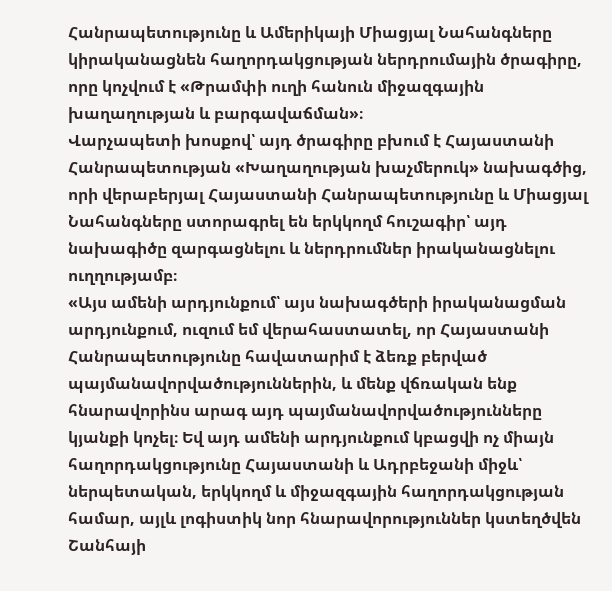Հանրապետությունը և Ամերիկայի Միացյալ Նահանգները կիրականացնեն հաղորդակցության ներդրումային ծրագիրը, որը կոչվում է «Թրամփի ուղի հանուն միջազգային խաղաղության և բարգավաճման»։
Վարչապետի խոսքով՝ այդ ծրագիրը բխում է Հայաստանի Հանրապետության «Խաղաղության խաչմերուկ» նախագծից, որի վերաբերյալ Հայաստանի Հանրապետությունը և Միացյալ Նահանգները ստորագրել են երկկողմ հուշագիր՝ այդ նախագիծը զարգացնելու և ներդրումներ իրականացնելու ուղղությամբ։
«Այս ամենի արդյունքում՝ այս նախագծերի իրականացման արդյունքում, ուզում եմ վերահաստատել, որ Հայաստանի Հանրապետությունը հավատարիմ է ձեռք բերված պայմանավորվածություններին, և մենք վճռական ենք հնարավորինս արագ այդ պայմանավորվածությունները կյանքի կոչել։ Եվ այդ ամենի արդյունքում կբացվի ոչ միայն հաղորդակցությունը Հայաստանի և Ադրբեջանի միջև՝ ներպետական, երկկողմ և միջազգային հաղորդակցության համար, այլև լոգիստիկ նոր հնարավորություններ կստեղծվեն Շանհայի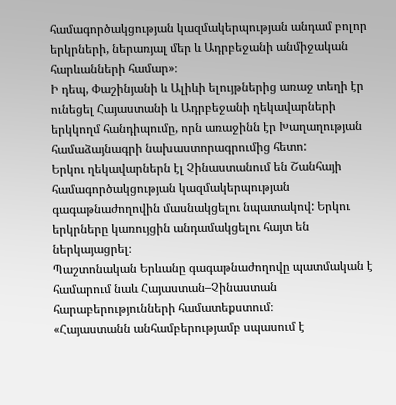համագործակցության կազմակերպության անդամ բոլոր երկրների, ներառյալ մեր և Ադրբեջանի անմիջական հարևանների համար»։
Ի դեպ, Փաշինյանի և Ալիևի ելույթներից առաջ տեղի էր ունեցել Հայաստանի և Ադրբեջանի ղեկավարների երկկողմ հանդիպումը, որն առաջինն էր Խաղաղության համաձայնագրի նախաստորագրումից հետո:
Երկու ղեկավարներն էլ Չինաստանում են Շանհայի համագործակցության կազմակերպության գագաթնաժողովին մասնակցելու նպատակով: Երկու երկրները կառույցին անդամակցելու հայտ են ներկայացրել։
Պաշտոնական Երևանը գագաթնաժողովը պատմական է համարում նաև Հայաստան–Չինաստան հարաբերությունների համատեքստում։
«Հայաստանն անհամբերությամբ սպասում է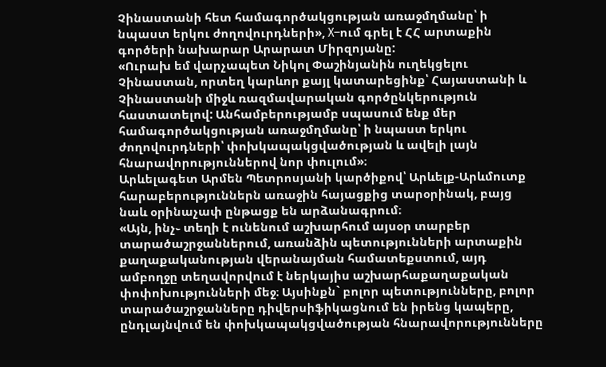Չինաստանի հետ համագործակցության առաջմղմանը՝ ի նպաստ երկու ժողովուրդների», X–ում գրել է ՀՀ արտաքին գործերի նախարար Արարատ Միրզոյանը:
«Ուրախ եմ վարչապետ Նիկոլ Փաշինյանին ուղեկցելու Չինաստան, որտեղ կարևոր քայլ կատարեցինք՝ Հայաստանի և Չինաստանի միջև ռազմավարական գործընկերություն հաստատելով: Անհամբերությամբ սպասում ենք մեր համագործակցության առաջմղմանը՝ ի նպաստ երկու ժողովուրդների՝ փոխկապակցվածության և ավելի լայն հնարավորություններով նոր փուլում»։
Արևելագետ Արմեն Պետրոսյանի կարծիքով՝ Արևելք-Արևմուտք հարաբերություններն առաջին հայացքից տարօրինակ, բայց նաև օրինաչափ ընթացք են արձանագրում։
«Այն, ինչ֊ տեղի է ունենում աշխարհում այսօր տարբեր տարածաշրջաններում, առանձին պետությունների արտաքին քաղաքականության վերանայման համատեքստում, այդ ամբողջը տեղավորվում է ներկայիս աշխարհաքաղաքական փոփոխությունների մեջ։ Այսինքն` բոլոր պետությունները, բոլոր տարածաշրջանները դիվերսիֆիկացնում են իրենց կապերը, ընդլայնվում են փոխկապակցվածության հնարավորությունները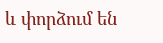և փորձում են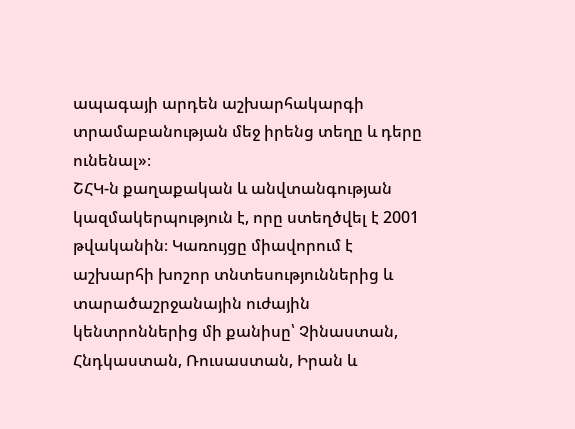ապագայի արդեն աշխարհակարգի տրամաբանության մեջ իրենց տեղը և դերը ունենալ»։
ՇՀԿ-ն քաղաքական և անվտանգության կազմակերպություն է, որը ստեղծվել է 2001 թվականին։ Կառույցը միավորում է աշխարհի խոշոր տնտեսություններից և տարածաշրջանային ուժային կենտրոններից մի քանիսը՝ Չինաստան, Հնդկաստան, Ռուսաստան, Իրան և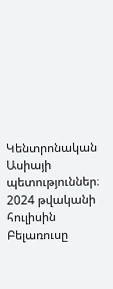Կենտրոնական Ասիայի պետություններ։ 2024 թվականի հուլիսին Բելառուսը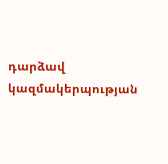դարձավ կազմակերպության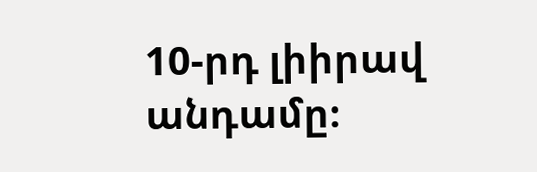10-րդ լիիրավ անդամը։